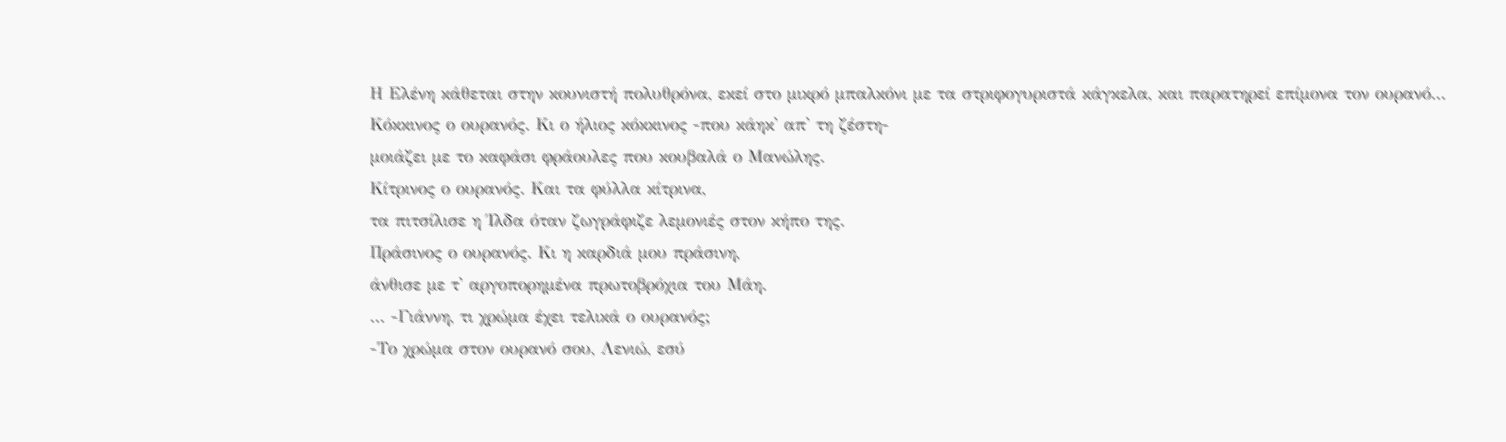Η Ελένη κάθεται στην κουνιστή πολυθρόνα, εκεί στο μικρό μπαλκόνι με τα στριφογυριστά κάγκελα, και παρατηρεί επίμονα τον ουρανό...
Κόκκινος ο ουρανός. Κι ο ήλιος κόκκινος -που κάηκ' απ' τη ζέστη-
μοιάζει με το καφάσι φράουλες που κουβαλά ο Μανώλης.
Κίτρινος ο ουρανός. Και τα φύλλα κίτρινα,
τα πιτσίλισε η Ίλδα όταν ζωγράφιζε λεμονιές στον κήπο της.
Πράσινος ο ουρανός. Κι η καρδιά μου πράσινη,
άνθισε με τ' αργοπορημένα πρωτοβρόχια του Μάη.
... -Γιάννη, τι χρώμα έχει τελικά ο ουρανός;
-Το χρώμα στον ουρανό σου, Λενιώ, εσύ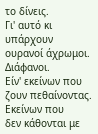το δίνεις.
Γι' αυτό κι υπάρχουν ουρανοί άχρωμοι. Διάφανοι.
Είν' εκείνων που ζουν πεθαίνοντας. Εκείνων που
δεν κάθονται με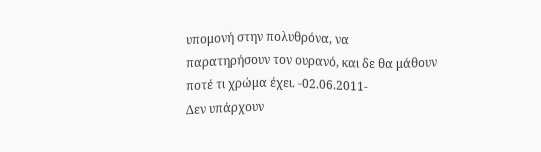υπομονή στην πολυθρόνα, να
παρατηρήσουν τον ουρανό, και δε θα μάθουν
ποτέ τι χρώμα έχει. -02.06.2011-
Δεν υπάρχουν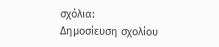σχόλια:
Δημοσίευση σχολίου